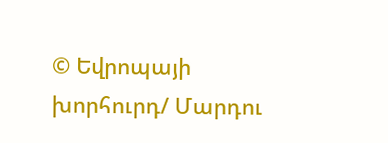© Եվրոպայի խորհուրդ/ Մարդու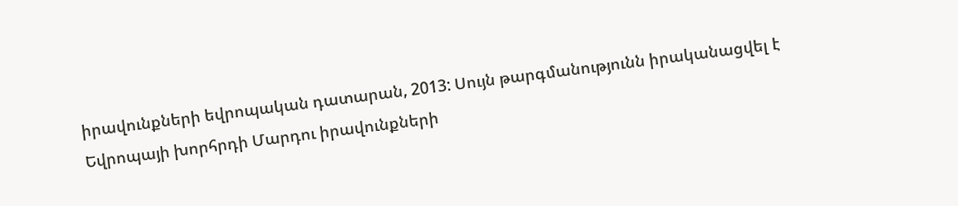իրավունքների եվրոպական դատարան, 2013: Սույն թարգմանությունն իրականացվել է Եվրոպայի խորհրդի Մարդու իրավունքների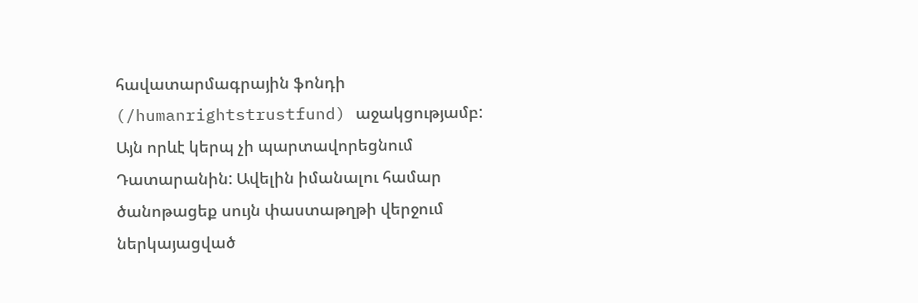հավատարմագրային ֆոնդի (/humanrightstrustfund) աջակցությամբ: Այն որևէ կերպ չի պարտավորեցնում Դատարանին: Ավելին իմանալու համար ծանոթացեք սույն փաստաթղթի վերջում ներկայացված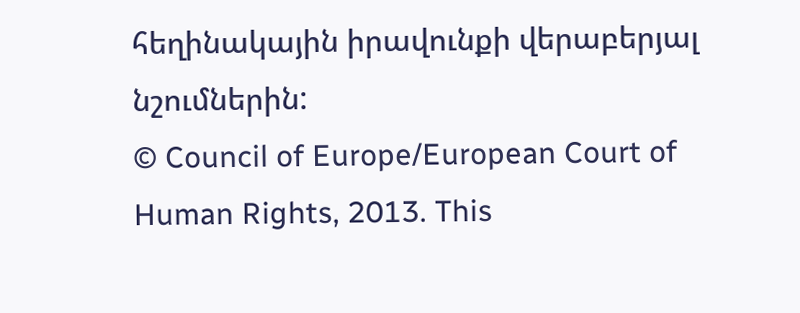հեղինակային իրավունքի վերաբերյալ նշումներին:
© Council of Europe/European Court of Human Rights, 2013. This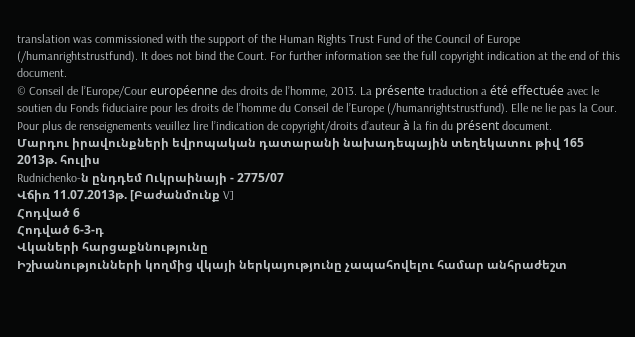translation was commissioned with the support of the Human Rights Trust Fund of the Council of Europe (/humanrightstrustfund). It does not bind the Court. For further information see the full copyright indication at the end of this document.
© Conseil de l’Europe/Cour européenne des droits de l’homme, 2013. La présente traduction a été effectuée avec le soutien du Fonds fiduciaire pour les droits de l’homme du Conseil de l’Europe (/humanrightstrustfund). Elle ne lie pas la Cour. Pour plus de renseignements veuillez lire l’indication de copyright/droits d’auteur à la fin du présent document.
Մարդու իրավունքների եվրոպական դատարանի նախադեպային տեղեկատու թիվ 165
2013թ. հուլիս
Rudnichenko-ն ընդդեմ Ուկրաինայի - 2775/07
Վճիռ 11.07.2013թ. [Բաժանմունք V]
Հոդված 6
Հոդված 6-3-դ
Վկաների հարցաքննությունը
Իշխանությունների կողմից վկայի ներկայությունը չապահովելու համար անհրաժեշտ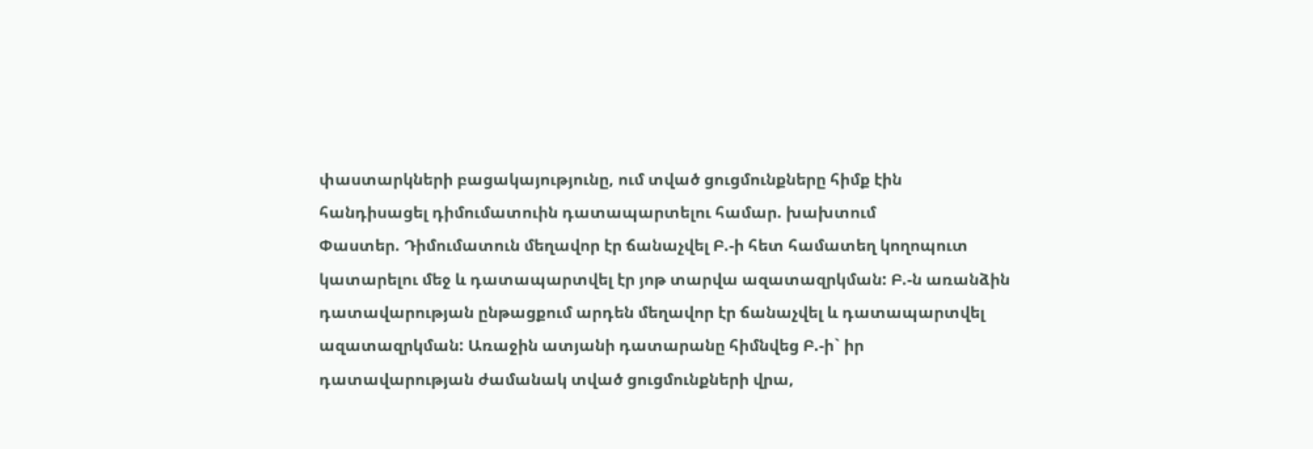փաստարկների բացակայությունը, ում տված ցուցմունքները հիմք էին հանդիսացել դիմումատուին դատապարտելու համար. խախտում
Փաստեր. Դիմումատուն մեղավոր էր ճանաչվել Բ.-ի հետ համատեղ կողոպուտ կատարելու մեջ և դատապարտվել էր յոթ տարվա ազատազրկման: Բ.-ն առանձին դատավարության ընթացքում արդեն մեղավոր էր ճանաչվել և դատապարտվել ազատազրկման: Առաջին ատյանի դատարանը հիմնվեց Բ.-ի` իր դատավարության ժամանակ տված ցուցմունքների վրա,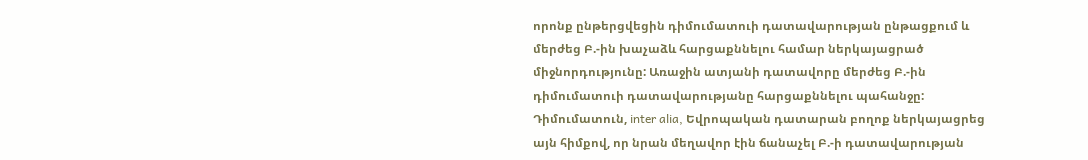որոնք ընթերցվեցին դիմումատուի դատավարության ընթացքում և մերժեց Բ.-ին խաչաձև հարցաքննելու համար ներկայացրած միջնորդությունը: Առաջին ատյանի դատավորը մերժեց Բ.-ին դիմումատուի դատավարությանը հարցաքննելու պահանջը: Դիմումատուն, inter alia, Եվրոպական դատարան բողոք ներկայացրեց այն հիմքով, որ նրան մեղավոր էին ճանաչել Բ.-ի դատավարության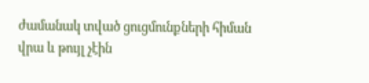ժամանակ տված ցուցմունքների հիման վրա և թույլ չէին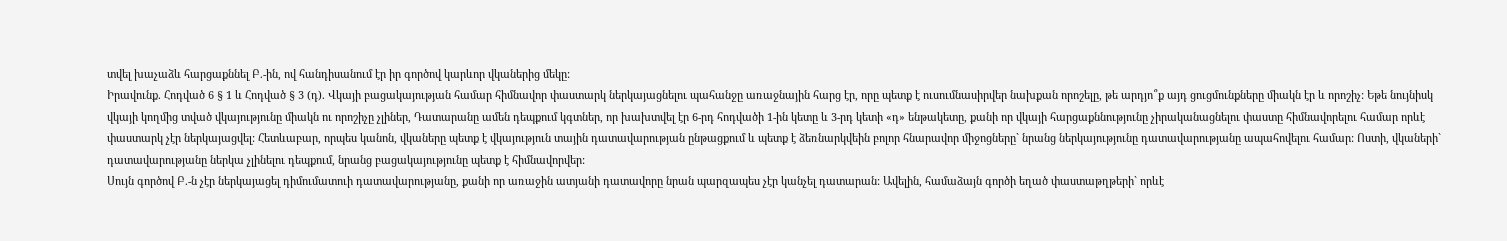տվել խաչաձև հարցաքննել Բ.-ին, ով հանդիսանում էր իր գործով կարևոր վկաներից մեկը:
Իրավունք. Հոդված 6 § 1 և Հոդված § 3 (դ). Վկայի բացակայության համար հիմնավոր փաստարկ ներկայացնելու պահանջը առաջնային հարց էր, որը պետք է ուսումնասիրվեր նախքան որոշելը, թե արդյո՞ք այդ ցուցմունքները միակն էր և որոշիչ: Եթե նույնիսկ վկայի կողմից տված վկայությունը միակն ու որոշիչը չլիներ, Դատարանը ամեն դեպքում կգտներ, որ խախտվել էր 6-րդ հոդվածի 1-ին կետը և 3-րդ կետի «դ» ենթակետը, քանի որ վկայի հարցաքննությունը չիրականացնելու փաստը հիմնավորելու համար որևէ փաստարկ չէր ներկայացվել: Հետևաբար, որպես կանոն, վկաները պետք է վկայություն տային դատավարության ընթացքում և պետք է ձեռնարկվեին բոլոր հնարավոր միջոցները` նրանց ներկայությունը դատավարությանը ապահովելու համար: Ոստի, վկաների` դատավարությանը ներկա չլինելու դեպքում, նրանց բացակայությունը պետք է հիմնավորվեր:
Սույն գործով Բ.-ն չէր ներկայացել դիմումատուի դատավարությանը, քանի որ առաջին ատյանի դատավորը նրան պարզապես չէր կանչել դատարան: Ավելին, համաձայն գործի եղած փաստաթղթերի` որևէ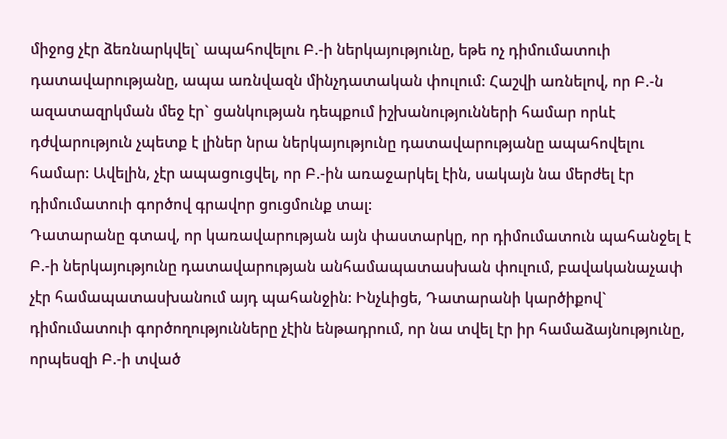միջոց չէր ձեռնարկվել` ապահովելու Բ.-ի ներկայությունը, եթե ոչ դիմումատուի դատավարությանը, ապա առնվազն մինչդատական փուլում: Հաշվի առնելով, որ Բ.-ն ազատազրկման մեջ էր` ցանկության դեպքում իշխանությունների համար որևէ դժվարություն չպետք է լիներ նրա ներկայությունը դատավարությանը ապահովելու համար: Ավելին, չէր ապացուցվել, որ Բ.-ին առաջարկել էին, սակայն նա մերժել էր դիմումատուի գործով գրավոր ցուցմունք տալ:
Դատարանը գտավ, որ կառավարության այն փաստարկը, որ դիմումատուն պահանջել է Բ.-ի ներկայությունը դատավարության անհամապատասխան փուլում, բավականաչափ չէր համապատասխանում այդ պահանջին: Ինչևիցե, Դատարանի կարծիքով` դիմումատուի գործողությունները չէին ենթադրում, որ նա տվել էր իր համաձայնությունը, որպեսզի Բ.-ի տված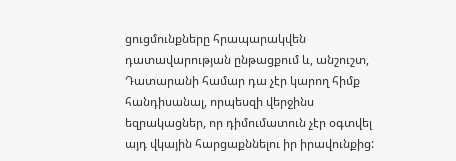ցուցմունքները հրապարակվեն դատավարության ընթացքում և, անշուշտ, Դատարանի համար դա չէր կարող հիմք հանդիսանալ, որպեսզի վերջինս եզրակացներ, որ դիմումատուն չէր օգտվել այդ վկային հարցաքննելու իր իրավունքից: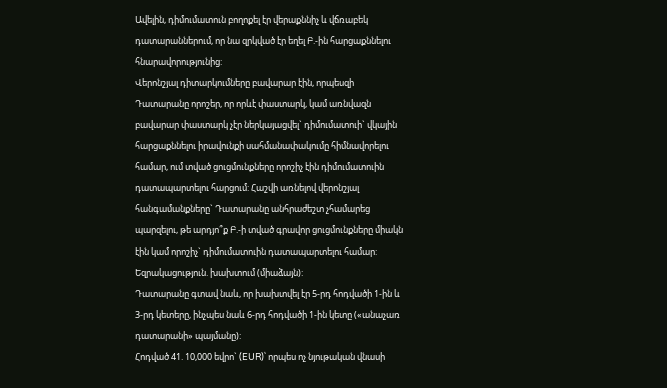Ավելին, դիմումատուն բողոքել էր վերաքննիչ և վճռաբեկ դատարաններում, որ նա զրկված էր եղել Բ.-ին հարցաքննելու հնարավորությունից:
Վերոնշյալ դիտարկումները բավարար էին, որպեսզի Դատարանը որոշեր, որ որևէ փաստարկ, կամ առնվազն բավարար փաստարկ չէր ներկայացվել` դիմումատուի` վկային հարցաքննելու իրավունքի սահմանափակումը հիմնավորելու համար, ում տված ցուցմունքները որոշիչ էին դիմումատուին դատապարտելու հարցում: Հաշվի առնելով վերոնշյալ հանգամանքները` Դատարանը անհրաժեշտ չհամարեց պարզելու, թե արդյո՞ք Բ.-ի տված գրավոր ցուցմունքները միակն էին կամ որոշիչ` դիմումատուին դատապարտելու համար:
Եզրակացություն. խախտում (միաձայն):
Դատարանը գտավ նաև, որ խախտվել էր 5-րդ հոդվածի 1-ին և 3-րդ կետերը, ինչպես նաև 6-րդ հոդվածի 1-ին կետը («անաչառ դատարանի» պայմանը):
Հոդված 41. 10,000 եվրո` (EUR)՝ որպես ոչ նյութական վնասի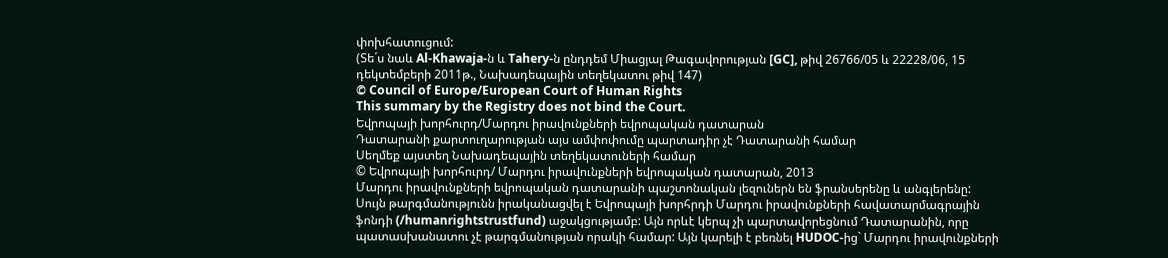փոխհատուցում:
(Տե´ս նաև Al-Khawaja-ն և Tahery-ն ընդդեմ Միացյալ Թագավորության [GC], թիվ 26766/05 և 22228/06, 15 դեկտեմբերի 2011թ., Նախադեպային տեղեկատու թիվ 147)
© Council of Europe/European Court of Human Rights
This summary by the Registry does not bind the Court.
Եվրոպայի խորհուրդ/Մարդու իրավունքների եվրոպական դատարան
Դատարանի քարտուղարության այս ամփոփումը պարտադիր չէ Դատարանի համար
Սեղմեք այստեղ Նախադեպային տեղեկատուների համար
© Եվրոպայի խորհուրդ/ Մարդու իրավունքների եվրոպական դատարան, 2013
Մարդու իրավունքների եվրոպական դատարանի պաշտոնական լեզուներն են ֆրանսերենը և անգլերենը: Սույն թարգմանությունն իրականացվել է Եվրոպայի խորհրդի Մարդու իրավունքների հավատարմագրային ֆոնդի (/humanrightstrustfund) աջակցությամբ: Այն որևէ կերպ չի պարտավորեցնում Դատարանին, որը պատասխանատու չէ թարգմանության որակի համար: Այն կարելի է բեռնել HUDOC-ից` Մարդու իրավունքների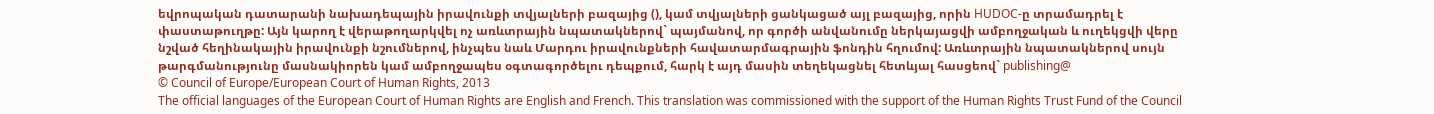եվրոպական դատարանի նախադեպային իրավունքի տվյալների բազայից (), կամ տվյալների ցանկացած այլ բազայից, որին HUDOC-ը տրամադրել է փաստաթուղթը: Այն կարող է վերաթողարկվել ոչ առևտրային նպատակներով` պայմանով, որ գործի անվանումը ներկայացվի ամբողջական և ուղեկցվի վերը նշված հեղինակային իրավունքի նշումներով, ինչպես նաև Մարդու իրավունքների հավատարմագրային ֆոնդին հղումով: Առևտրային նպատակներով սույն թարգմանությունը մասնակիորեն կամ ամբողջապես օգտագործելու դեպքում, հարկ է այդ մասին տեղեկացնել հետևյալ հասցեով` publishing@
© Council of Europe/European Court of Human Rights, 2013
The official languages of the European Court of Human Rights are English and French. This translation was commissioned with the support of the Human Rights Trust Fund of the Council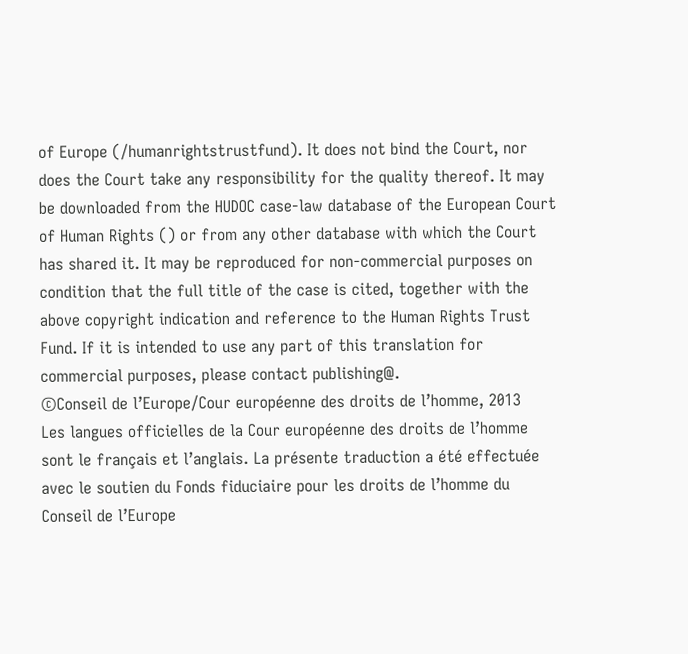of Europe (/humanrightstrustfund). It does not bind the Court, nor does the Court take any responsibility for the quality thereof. It may be downloaded from the HUDOC case-law database of the European Court of Human Rights () or from any other database with which the Court has shared it. It may be reproduced for non-commercial purposes on condition that the full title of the case is cited, together with the above copyright indication and reference to the Human Rights Trust Fund. If it is intended to use any part of this translation for commercial purposes, please contact publishing@.
©Conseil de l’Europe/Cour européenne des droits de l’homme, 2013
Les langues officielles de la Cour européenne des droits de l’homme sont le français et l’anglais. La présente traduction a été effectuée avec le soutien du Fonds fiduciaire pour les droits de l’homme du Conseil de l’Europe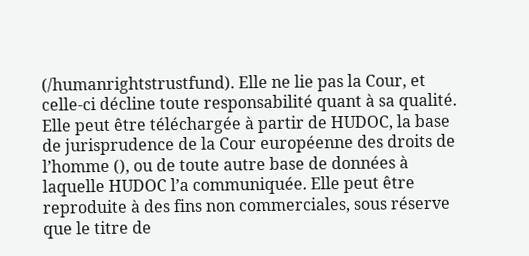(/humanrightstrustfund). Elle ne lie pas la Cour, et celle-ci décline toute responsabilité quant à sa qualité. Elle peut être téléchargée à partir de HUDOC, la base de jurisprudence de la Cour européenne des droits de l’homme (), ou de toute autre base de données à laquelle HUDOC l’a communiquée. Elle peut être reproduite à des fins non commerciales, sous réserve que le titre de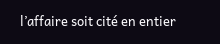l’affaire soit cité en entier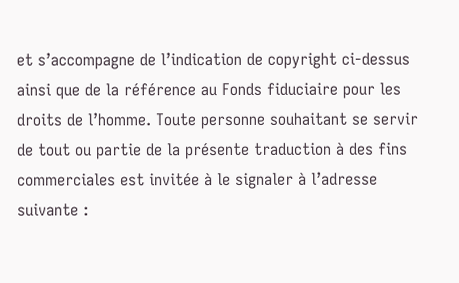et s’accompagne de l’indication de copyright ci-dessus ainsi que de la référence au Fonds fiduciaire pour les droits de l’homme. Toute personne souhaitant se servir de tout ou partie de la présente traduction à des fins commerciales est invitée à le signaler à l’adresse suivante :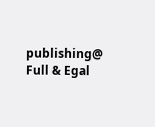publishing@
Full & Egal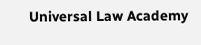Universal Law Academy